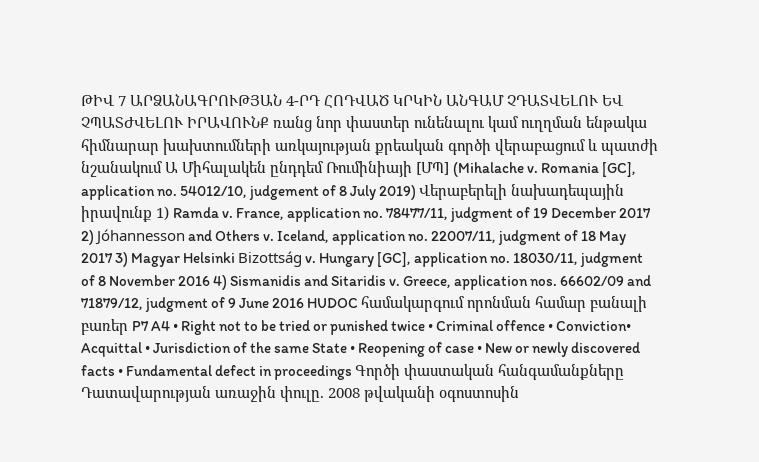ԹԻՎ 7 ԱՐՁԱՆԱԳՐՈՒԹՅԱՆ 4-ՐԴ ՀՈԴՎԱԾ ԿՐԿԻՆ ԱՆԳԱՄ ՉԴԱՏՎԵԼՈՒ ԵՎ ՉՊԱՏԺՎԵԼՈՒ ԻՐԱՎՈՒՆՔ ռանց նոր փաստեր ունենալու կամ ուղղման ենթակա հիմնարար խախտումների առկայության քրեական գործի վերաբացում և պատժի նշանակում Ա Միհալակեն ընդդեմ Ռումինիայի [ՄՊ] (Mihalache v. Romania [GC], application no. 54012/10, judgement of 8 July 2019) Վերաբերելի նախադեպային իրավունք 1) Ramda v. France, application no. 78477/11, judgment of 19 December 2017 2) Jóhannesson and Others v. Iceland, application no. 22007/11, judgment of 18 May 2017 3) Magyar Helsinki Bizottság v. Hungary [GC], application no. 18030/11, judgment of 8 November 2016 4) Sismanidis and Sitaridis v. Greece, application nos. 66602/09 and 71879/12, judgment of 9 June 2016 HUDOC համակարգում որոնման համար բանալի բառեր P7 A4 • Right not to be tried or punished twice • Criminal offence • Conviction• Acquittal • Jurisdiction of the same State • Reopening of case • New or newly discovered facts • Fundamental defect in proceedings Գործի փաստական հանգամանքները Դատավարության առաջին փուլը. 2008 թվականի օգոստոսին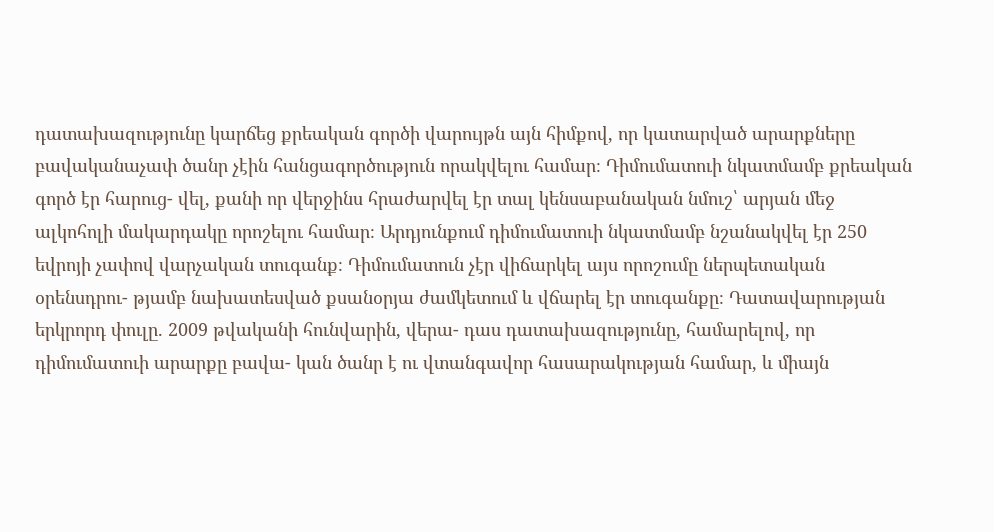դատախազությունը կարճեց քրեական գործի վարույթն այն հիմքով, որ կատարված արարքները բավականաչափ ծանր չէին հանցագործություն որակվելու համար։ Դիմումատուի նկատմամբ քրեական գործ էր հարուց- վել, քանի որ վերջինս հրաժարվել էր տալ կենսաբանական նմուշ՝ արյան մեջ ալկոհոլի մակարդակը որոշելու համար։ Արդյունքում դիմումատուի նկատմամբ նշանակվել էր 250 եվրոյի չափով վարչական տուգանք։ Դիմումատուն չէր վիճարկել այս որոշումը ներպետական օրենսդրու- թյամբ նախատեսված քսանօրյա ժամկետում և վճարել էր տուգանքը։ Դատավարության երկրորդ փուլը. 2009 թվականի հունվարին, վերա- դաս դատախազությունը, համարելով, որ դիմումատուի արարքը բավա- կան ծանր է ու վտանգավոր հասարակության համար, և միայն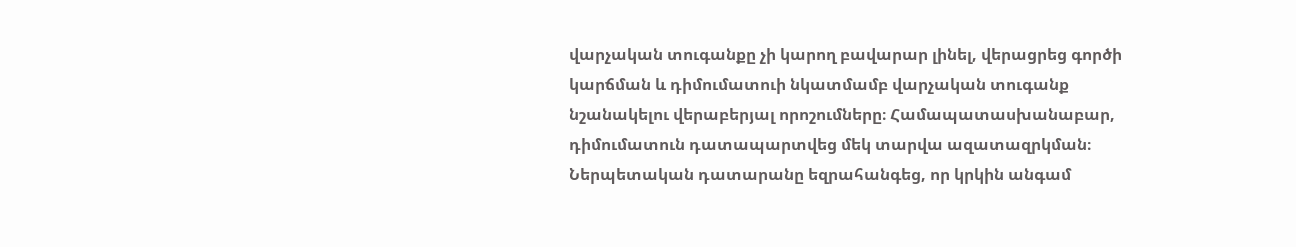վարչական տուգանքը չի կարող բավարար լինել, վերացրեց գործի կարճման և դիմումատուի նկատմամբ վարչական տուգանք նշանակելու վերաբերյալ որոշումները։ Համապատասխանաբար, դիմումատուն դատապարտվեց մեկ տարվա ազատազրկման։ Ներպետական դատարանը եզրահանգեց, որ կրկին անգամ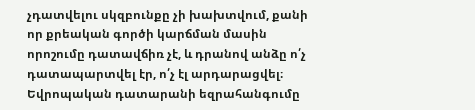չդատվելու սկզբունքը չի խախտվում, քանի որ քրեական գործի կարճման մասին որոշումը դատավճիռ չէ, և դրանով անձը ո՛չ դատապարտվել էր, ո՛չ էլ արդարացվել։ Եվրոպական դատարանի եզրահանգումը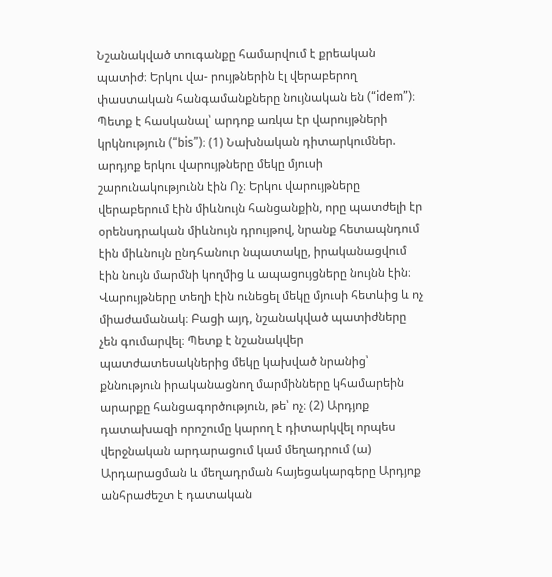Նշանակված տուգանքը համարվում է քրեական պատիժ։ Երկու վա- րույթներին էլ վերաբերող փաստական հանգամանքները նույնական են (“idem”)։ Պետք է հասկանալ՝ արդոք առկա էր վարույթների կրկնություն (“bis”)։ (1) Նախնական դիտարկումներ. արդյոք երկու վարույթները մեկը մյուսի շարունակությունն էին Ոչ։ Երկու վարույթները վերաբերում էին միևնույն հանցանքին, որը պատժելի էր օրենսդրական միևնույն դրույթով, նրանք հետապնդում էին միևնույն ընդհանուր նպատակը, իրականացվում էին նույն մարմնի կողմից և ապացույցները նույնն էին։ Վարույթները տեղի էին ունեցել մեկը մյուսի հետևից և ոչ միաժամանակ։ Բացի այդ, նշանակված պատիժները չեն գումարվել։ Պետք է նշանակվեր պատժատեսակներից մեկը կախված նրանից՝ քննություն իրականացնող մարմինները կհամարեին արարքը հանցագործություն, թե՝ ոչ։ (2) Արդյոք դատախազի որոշումը կարող է դիտարկվել որպես վերջնական արդարացում կամ մեղադրում (ա) Արդարացման և մեղադրման հայեցակարգերը Արդյոք անհրաժեշտ է դատական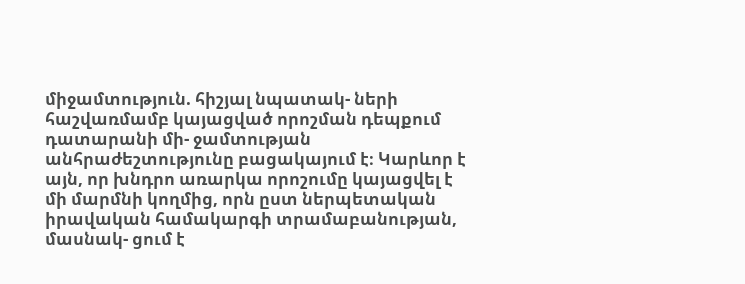միջամտություն. հիշյալ նպատակ- ների հաշվառմամբ կայացված որոշման դեպքում դատարանի մի- ջամտության անհրաժեշտությունը բացակայում է։ Կարևոր է այն, որ խնդրո առարկա որոշումը կայացվել է մի մարմնի կողմից, որն ըստ ներպետական իրավական համակարգի տրամաբանության, մասնակ- ցում է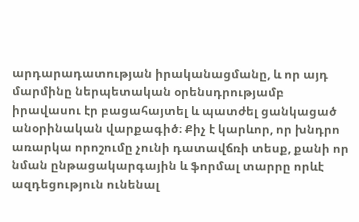արդարադատության իրականացմանը, և որ այդ մարմինը ներպետական օրենսդրությամբ իրավասու էր բացահայտել և պատժել ցանկացած անօրինական վարքագիծ։ Քիչ է կարևոր, որ խնդրո առարկա որոշումը չունի դատավճռի տեսք, քանի որ նման ընթացակարգային և ֆորմալ տարրը որևէ ազդեցություն ունենալ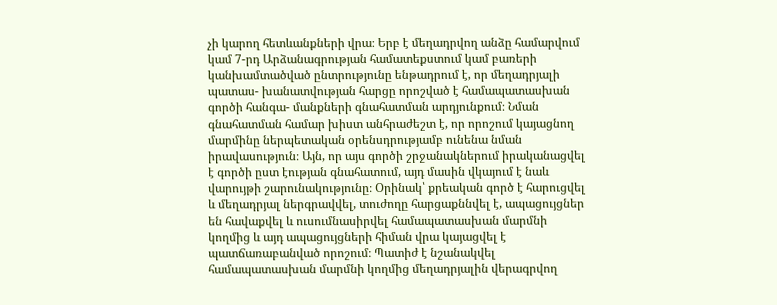չի կարող հետևանքների վրա։ Երբ է մեղադրվող անձը համարվում կամ 7-րդ Արձանագրության համատեքստում կամ բառերի կանխամտածված ընտրությունը ենթադրում է, որ մեղադրյալի պատաս- խանատվության հարցը որոշված է համապատասխան գործի հանգա- մանքների գնահատման արդյունքում։ Նման գնահատման համար խիստ անհրաժեշտ է, որ որոշում կայացնող մարմինը ներպետական օրենսդրությամբ ունենա նման իրավասություն։ Այն, որ այս գործի շրջանակներում իրականացվել է գործի ըստ էության գնահատում, այդ մասին վկայում է նաև վարույթի շարունակությունը։ Օրինակ՝ քրեական գործ է հարուցվել և մեղադրյալ ներգրավվել, տուժողը հարցաքննվել է, ապացույցներ են հավաքվել և ուսումնասիրվել համապատասխան մարմնի կողմից և այդ ապացույցների հիման վրա կայացվել է պատճառաբանված որոշում։ Պատիժ է նշանակվել համապատասխան մարմնի կողմից մեղադրյալին վերագրվող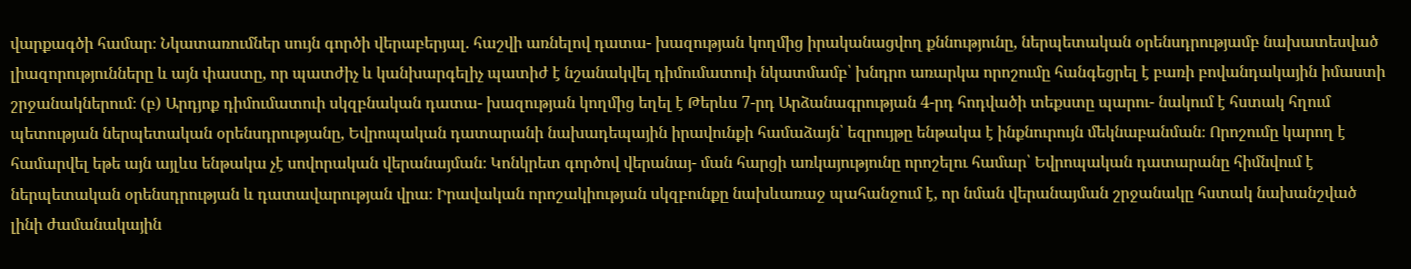վարքագծի համար։ Նկատառումներ սույն գործի վերաբերյալ. հաշվի առնելով դատա- խազության կողմից իրականացվող քննությունը, ներպետական օրենսդրությամբ նախատեսված լիազորությունները և այն փաստը, որ պատժիչ և կանխարգելիչ պատիժ է նշանակվել դիմումատուի նկատմամբ՝ խնդրո առարկա որոշումը հանգեցրել է բառի բովանդակային իմաստի շրջանակներում։ (բ) Արդյոք դիմումատուի սկզբնական դատա- խազության կողմից եղել է Թերևս 7-րդ Արձանագրության 4-րդ հոդվածի տեքստը պարու- նակում է հստակ հղում պետության ներպետական օրենսդրությանը, Եվրոպական դատարանի նախադեպային իրավունքի համաձայն՝ եզրույթը ենթակա է ինքնուրույն մեկնաբանման։ Որոշումը կարող է համարվել եթե այն այլևս ենթակա չէ սովորական վերանայման։ Կոնկրետ գործով վերանայ- ման հարցի առկայությունը որոշելու համար՝ Եվրոպական դատարանը հիմնվում է ներպետական օրենսդրության և դատավարության վրա։ Իրավական որոշակիության սկզբունքը նախևառաջ պահանջում է, որ նման վերանայման շրջանակը հստակ նախանշված լինի ժամանակային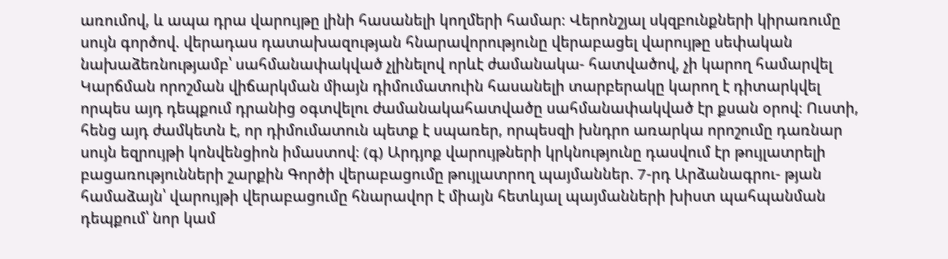առումով, և ապա դրա վարույթը լինի հասանելի կողմերի համար։ Վերոնշյալ սկզբունքների կիրառումը սույն գործով. վերադաս դատախազության հնարավորությունը վերաբացել վարույթը սեփական նախաձեռնությամբ՝ սահմանափակված չլինելով որևէ ժամանակա- հատվածով, չի կարող համարվել Կարճման որոշման վիճարկման միայն դիմումատուին հասանելի տարբերակը կարող է դիտարկվել որպես այդ դեպքում դրանից օգտվելու ժամանակահատվածը սահմանափակված էր քսան օրով։ Ուստի, հենց այդ ժամկետն է, որ դիմումատուն պետք է սպառեր, որպեսզի խնդրո առարկա որոշումը դառնար սույն եզրույթի կոնվենցիոն իմաստով։ (գ) Արդյոք վարույթների կրկնությունը դասվում էր թույլատրելի բացառությունների շարքին Գործի վերաբացումը թույլատրող պայմաններ. 7-րդ Արձանագրու- թյան համաձայն՝ վարույթի վերաբացումը հնարավոր է միայն հետևյալ պայմանների խիստ պահպանման դեպքում՝ նոր կամ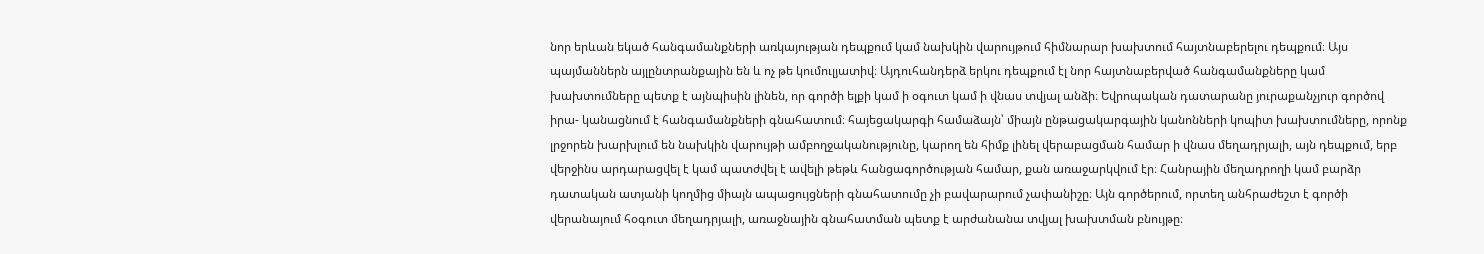նոր երևան եկած հանգամանքների առկայության դեպքում կամ նախկին վարույթում հիմնարար խախտում հայտնաբերելու դեպքում։ Այս պայմաններն այլընտրանքային են և ոչ թե կումուլյատիվ։ Այդուհանդերձ երկու դեպքում էլ նոր հայտնաբերված հանգամանքները կամ խախտումները պետք է այնպիսին լինեն, որ գործի ելքի կամ ի օգուտ կամ ի վնաս տվյալ անձի։ Եվրոպական դատարանը յուրաքանչյուր գործով իրա- կանացնում է հանգամանքների գնահատում։ հայեցակարգի համաձայն՝ միայն ընթացակարգային կանոնների կոպիտ խախտումները, որոնք լրջորեն խարխլում են նախկին վարույթի ամբողջականությունը, կարող են հիմք լինել վերաբացման համար ի վնաս մեղադրյալի, այն դեպքում, երբ վերջինս արդարացվել է կամ պատժվել է ավելի թեթև հանցագործության համար, քան առաջարկվում էր։ Հանրային մեղադրողի կամ բարձր դատական ատյանի կողմից միայն ապացույցների գնահատումը չի բավարարում չափանիշը։ Այն գործերում, որտեղ անհրաժեշտ է գործի վերանայում հօգուտ մեղադրյալի, առաջնային գնահատման պետք է արժանանա տվյալ խախտման բնույթը։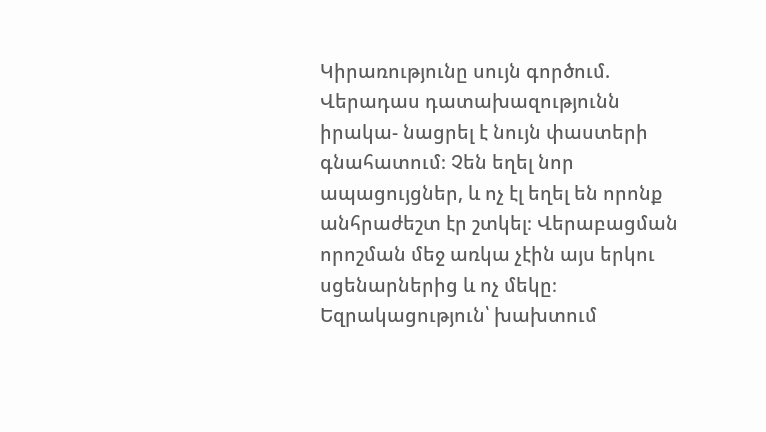Կիրառությունը սույն գործում. Վերադաս դատախազությունն իրակա- նացրել է նույն փաստերի գնահատում։ Չեն եղել նոր ապացույցներ, և ոչ էլ եղել են որոնք անհրաժեշտ էր շտկել։ Վերաբացման որոշման մեջ առկա չէին այս երկու սցենարներից և ոչ մեկը։ Եզրակացություն՝ խախտում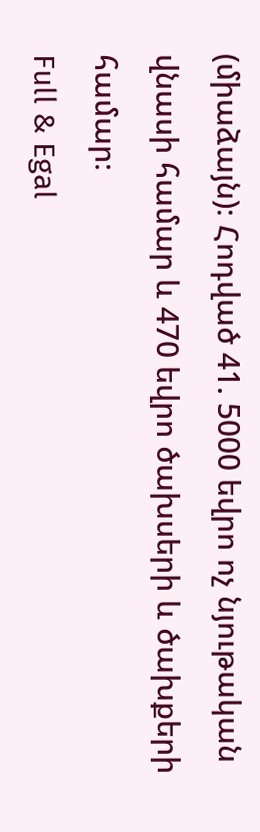(միաձայն)։ Հոդված 41. 5000 եվրո ոչ նյութական վնասի համար և 470 եվրո ծախսերի և ծախքերի համար։
Full & Egal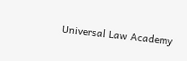Universal Law Academy